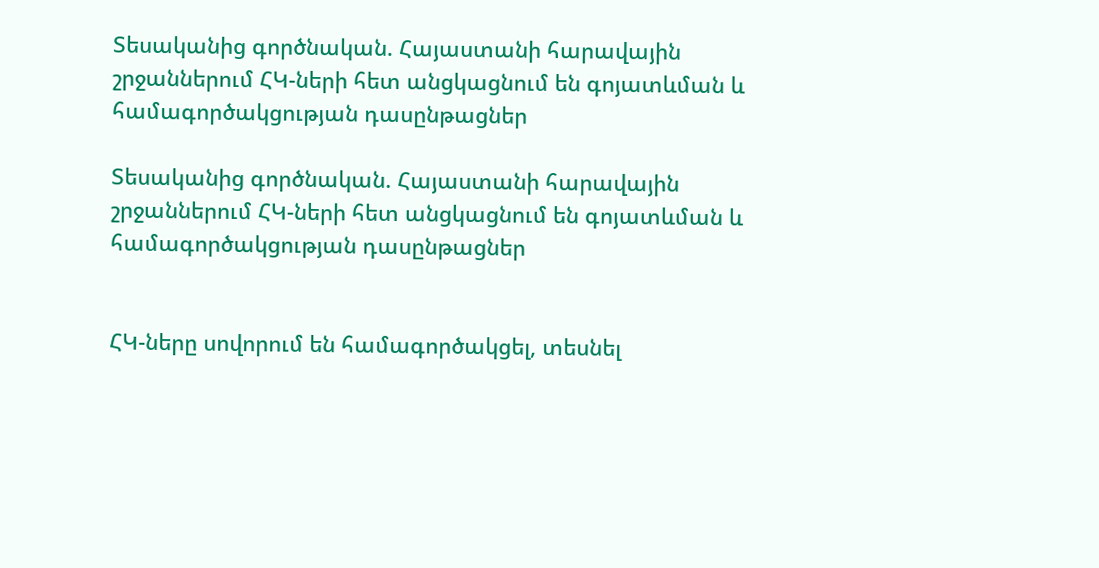Տեսականից գործնական. Հայաստանի հարավային շրջաններում ՀԿ-ների հետ անցկացնում են գոյատևման և համագործակցության դասընթացներ

Տեսականից գործնական. Հայաստանի հարավային շրջաններում ՀԿ-ների հետ անցկացնում են գոյատևման և համագործակցության դասընթացներ


ՀԿ-ները սովորում են համագործակցել, տեսնել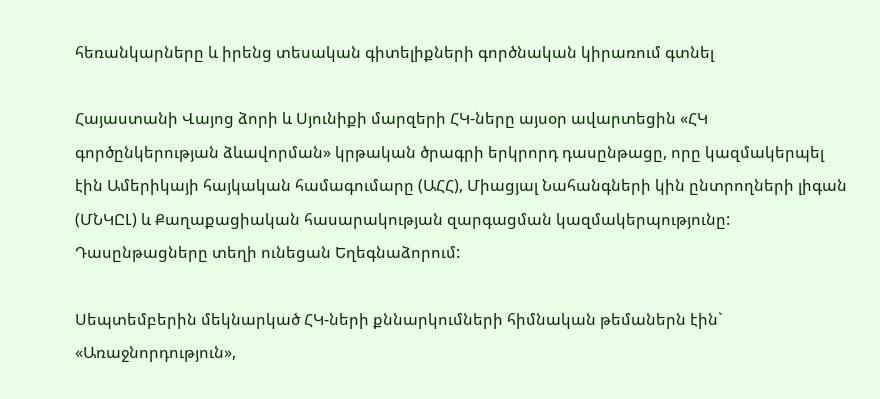հեռանկարները և իրենց տեսական գիտելիքների գործնական կիրառում գտնել

Հայաստանի Վայոց ձորի և Սյունիքի մարզերի ՀԿ-ները այսօր ավարտեցին «ՀԿ գործընկերության ձևավորման» կրթական ծրագրի երկրորդ դասընթացը, որը կազմակերպել էին Ամերիկայի հայկական համագումարը (ԱՀՀ), Միացյալ Նահանգների կին ընտրողների լիգան (ՄՆԿԸԼ) և Քաղաքացիական հասարակության զարգացման կազմակերպությունը: Դասընթացները տեղի ունեցան Եղեգնաձորում:

Սեպտեմբերին մեկնարկած ՀԿ-ների քննարկումների հիմնական թեմաներն էին` «Առաջնորդություն»,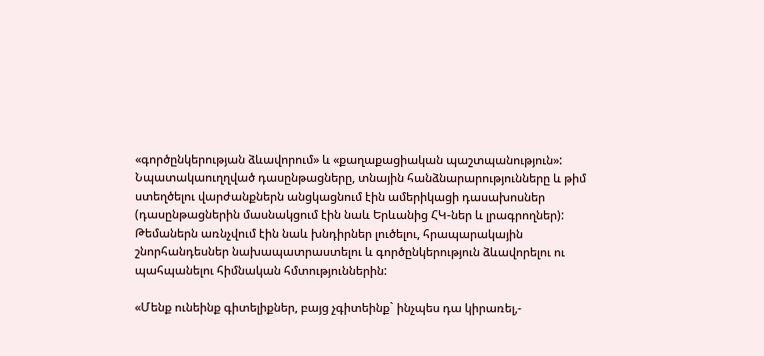«գործընկերության ձևավորում» և «քաղաքացիական պաշտպանություն»: Նպատակաուղղված դասընթացները, տնային հանձնարարությունները և թիմ ստեղծելու վարժանքներն անցկացնում էին ամերիկացի դասախոսներ (դասընթացներին մասնակցում էին նաև Երևանից ՀԿ-ներ և լրագրողներ): Թեմաներն առնչվում էին նաև խնդիրներ լուծելու, հրապարակային շնորհանդեսներ նախապատրաստելու և գործընկերություն ձևավորելու ու պահպանելու հիմնական հմտություններին:

«Մենք ունեինք գիտելիքներ, բայց չգիտեինք` ինչպես դա կիրառել,-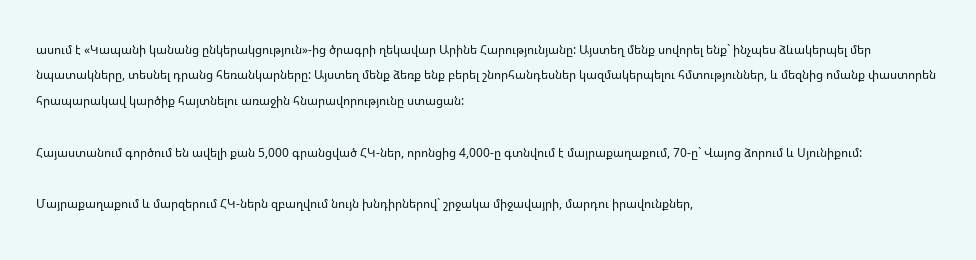ասում է «Կապանի կանանց ընկերակցություն»-ից ծրագրի ղեկավար Արինե Հարությունյանը: Այստեղ մենք սովորել ենք` ինչպես ձևակերպել մեր նպատակները, տեսնել դրանց հեռանկարները: Այստեղ մենք ձեռք ենք բերել շնորհանդեսներ կազմակերպելու հմտություններ, և մեզնից ոմանք փաստորեն հրապարակավ կարծիք հայտնելու առաջին հնարավորությունը ստացան:

Հայաստանում գործում են ավելի քան 5,000 գրանցված ՀԿ-ներ, որոնցից 4,000-ը գտնվում է մայրաքաղաքում, 70-ը` Վայոց ձորում և Սյունիքում:

Մայրաքաղաքում և մարզերում ՀԿ-ներն զբաղվում նույն խնդիրներով` շրջակա միջավայրի, մարդու իրավունքներ,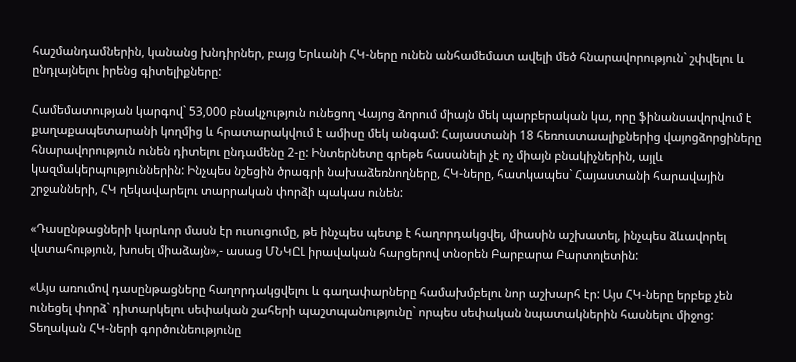հաշմանդամներին, կանանց խնդիրներ, բայց Երևանի ՀԿ-ները ունեն անհամեմատ ավելի մեծ հնարավորություն` շփվելու և ընդլայնելու իրենց գիտելիքները:

Համեմատության կարգով` 53,000 բնակչություն ունեցող Վայոց ձորում միայն մեկ պարբերական կա, որը ֆինանսավորվում է քաղաքապետարանի կողմից և հրատարակվում է ամիսը մեկ անգամ: Հայաստանի 18 հեռուստաալիքներից վայոցձորցիները հնարավորություն ունեն դիտելու ընդամենը 2-ը: Ինտերնետը գրեթե հասանելի չէ ոչ միայն բնակիչներին, այլև կազմակերպություններին: Ինչպես նշեցին ծրագրի նախաձեռնողները, ՀԿ-ները, հատկապես` Հայաստանի հարավային շրջանների, ՀԿ ղեկավարելու տարրական փորձի պակաս ունեն:

«Դասընթացների կարևոր մասն էր ուսուցումը, թե ինչպես պետք է հաղորդակցվել, միասին աշխատել, ինչպես ձևավորել վստահություն, խոսել միաձայն»,- ասաց ՄՆԿԸԼ իրավական հարցերով տնօրեն Բարբարա Բարտոլետին:

«Այս առումով դասընթացները հաղորդակցվելու և գաղափարները համախմբելու նոր աշխարհ էր: Այս ՀԿ-ները երբեք չեն ունեցել փորձ` դիտարկելու սեփական շահերի պաշտպանությունը` որպես սեփական նպատակներին հասնելու միջոց: Տեղական ՀԿ-ների գործունեությունը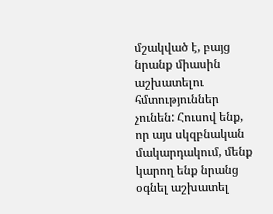մշակված է, բայց նրանք միասին աշխատելու հմտություններ չունեն: Հուսով ենք, որ այս սկզբնական մակարդակում, մենք կարող ենք նրանց օգնել աշխատել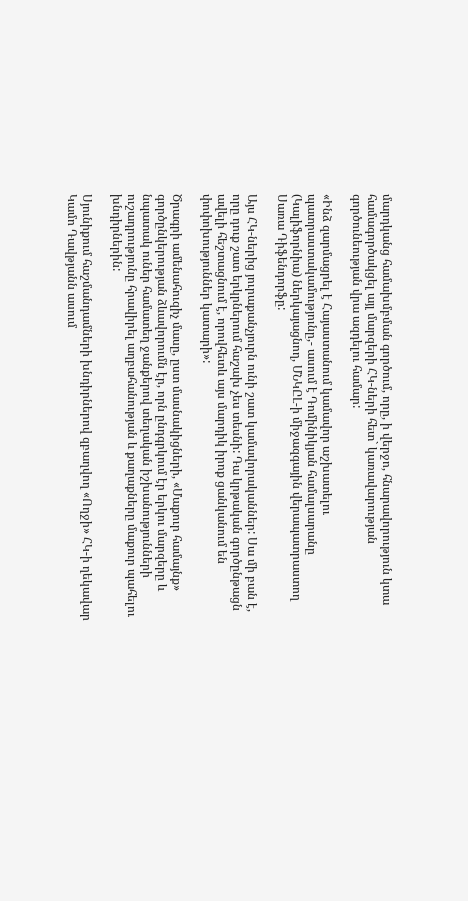մարդկանց համախմբման գործում, որը, ի վերջո, հնարավորություն կտա համագործակցել այլ մարզերի ՀԿ-ների հետ` կառավարության գործունեության վրա ազդելու համար:

«Ինձ զարմացրել է Հայաստանում կամավոր աշխատելու պատրաստակամությունը,- ասում է Դոմինիկյան համալսարանը (Կալիֆորնիա) ներկայացնող, ՄՆԿԸԼ-ի միջազգային վերապատրաստող Սառա Դիֆենդորֆը:

Այս ՀԿ-ներից յուրաքանչյուրն ունի շատ կամավորականներ: Սա մի բան է, որը դուք շատ երկրներում հաշախ չես տեսնի: Դա կրթական գործընթացն ավելի հեշտացնում է, որովհետև այս մարդիկ իրոք ցանկանում են փոփոխություններ կատարի»:

Ծրագրի ամենահուզիչ մասը, ըստ մասնակիցների, «Մաքուր համայնք» գործընկերության ձևավորումն էր, որն ընդգրկում էր երկու մարզերը և նպատակ ուներ համատեղ ջանքերով տեղական իշխանությունների ուշադրությունը հրավիրել աղբահանության և քաղաքները մաքուր պահելու խնդիրներին:

Սյունիքում հաշմանդամների խնդիրներով զբաղվող «Ողջի» ՀԿ-ի ղեկավար Կամո Դավթյանն ասում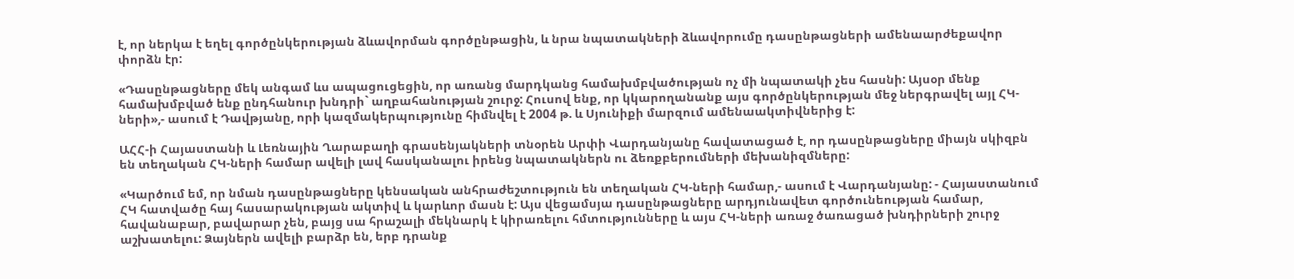է, որ ներկա է եղել գործընկերության ձևավորման գործընթացին, և նրա նպատակների ձևավորումը դասընթացների ամենաարժեքավոր փորձն էր:

«Դասընթացները մեկ անգամ ևս ապացուցեցին, որ առանց մարդկանց համախմբվածության ոչ մի նպատակի չես հասնի: Այսօր մենք համախմբված ենք ընդհանուր խնդրի` աղբահանության շուրջ: Հուսով ենք, որ կկարողանանք այս գործընկերության մեջ ներգրավել այլ ՀԿ-ների»,- ասում է Դավթյանը, որի կազմակերպությունը հիմնվել է 2004 թ. և Սյունիքի մարզում ամենաակտիվներից է:

ԱՀՀ-ի Հայաստանի և Լեռնային Ղարաբաղի գրասենյակների տնօրեն Արփի Վարդանյանը հավատացած է, որ դասընթացները միայն սկիզբն են տեղական ՀԿ-ների համար ավելի լավ հասկանալու իրենց նպատակներն ու ձեռքբերումների մեխանիզմները:

«Կարծում եմ, որ նման դասընթացները կենսական անհրաժեշտություն են տեղական ՀԿ-ների համար,- ասում է Վարդանյանը: - Հայաստանում ՀԿ հատվածը հայ հասարակության ակտիվ և կարևոր մասն է: Այս վեցամսյա դասընթացները արդյունավետ գործունեության համար, հավանաբար, բավարար չեն, բայց սա հրաշալի մեկնարկ է կիրառելու հմտությունները և այս ՀԿ-ների առաջ ծառացած խնդիրների շուրջ աշխատելու: Ձայներն ավելի բարձր են, երբ դրանք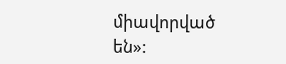միավորված են»: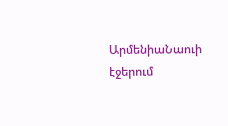ԱրմենիաՆաուի էջերում